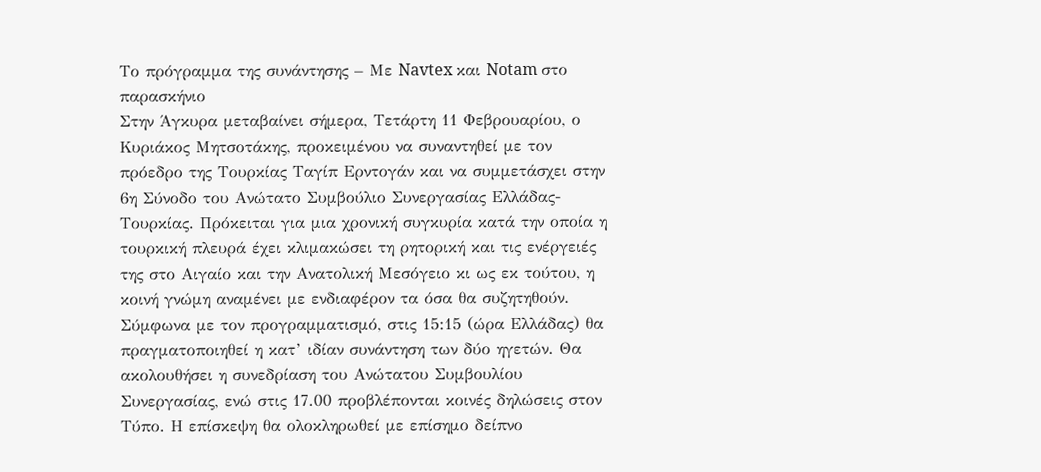Το πρόγραμμα της συνάντησης – Με Navtex και Notam στο παρασκήνιο
Στην Άγκυρα μεταβαίνει σήμερα, Τετάρτη 11 Φεβρουαρίου, ο Κυριάκος Μητσοτάκης, προκειμένου να συναντηθεί με τον πρόεδρο της Τουρκίας Ταγίπ Ερντογάν και να συμμετάσχει στην 6η Σύνοδο του Ανώτατο Συμβούλιο Συνεργασίας Ελλάδας-Τουρκίας. Πρόκειται για μια χρονική συγκυρία κατά την οποία η τουρκική πλευρά έχει κλιμακώσει τη ρητορική και τις ενέργειές της στο Αιγαίο και την Ανατολική Μεσόγειο κι ως εκ τούτου, η κοινή γνώμη αναμένει με ενδιαφέρον τα όσα θα συζητηθούν.
Σύμφωνα με τον προγραμματισμό, στις 15:15 (ώρα Ελλάδας) θα πραγματοποιηθεί η κατ’ ιδίαν συνάντηση των δύο ηγετών. Θα ακολουθήσει η συνεδρίαση του Ανώτατου Συμβουλίου Συνεργασίας, ενώ στις 17.00 προβλέπονται κοινές δηλώσεις στον Τύπο. Η επίσκεψη θα ολοκληρωθεί με επίσημο δείπνο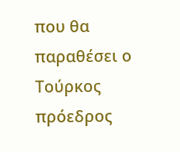που θα παραθέσει ο Τούρκος πρόεδρος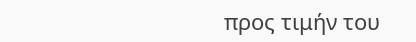προς τιμήν του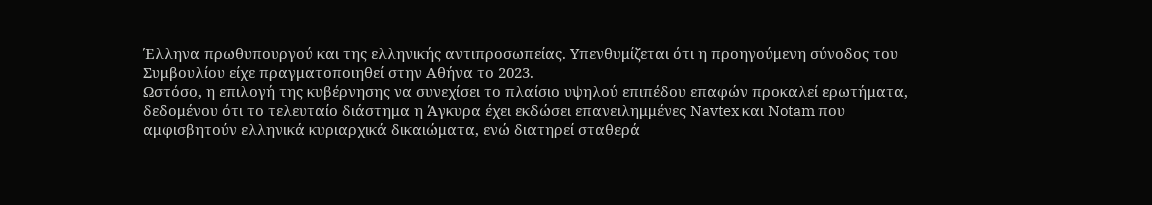Έλληνα πρωθυπουργού και της ελληνικής αντιπροσωπείας. Υπενθυμίζεται ότι η προηγούμενη σύνοδος του Συμβουλίου είχε πραγματοποιηθεί στην Αθήνα το 2023.
Ωστόσο, η επιλογή της κυβέρνησης να συνεχίσει το πλαίσιο υψηλού επιπέδου επαφών προκαλεί ερωτήματα, δεδομένου ότι το τελευταίο διάστημα η Άγκυρα έχει εκδώσει επανειλημμένες Navtex και Notam που αμφισβητούν ελληνικά κυριαρχικά δικαιώματα, ενώ διατηρεί σταθερά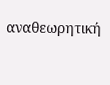αναθεωρητική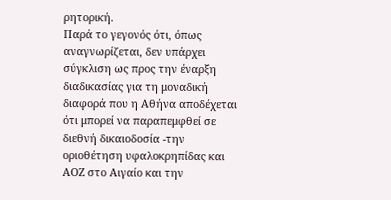ρητορική.
Παρά το γεγονός ότι, όπως αναγνωρίζεται, δεν υπάρχει σύγκλιση ως προς την έναρξη διαδικασίας για τη μοναδική διαφορά που η Αθήνα αποδέχεται ότι μπορεί να παραπεμφθεί σε διεθνή δικαιοδοσία -την οριοθέτηση υφαλοκρηπίδας και ΑΟΖ στο Αιγαίο και την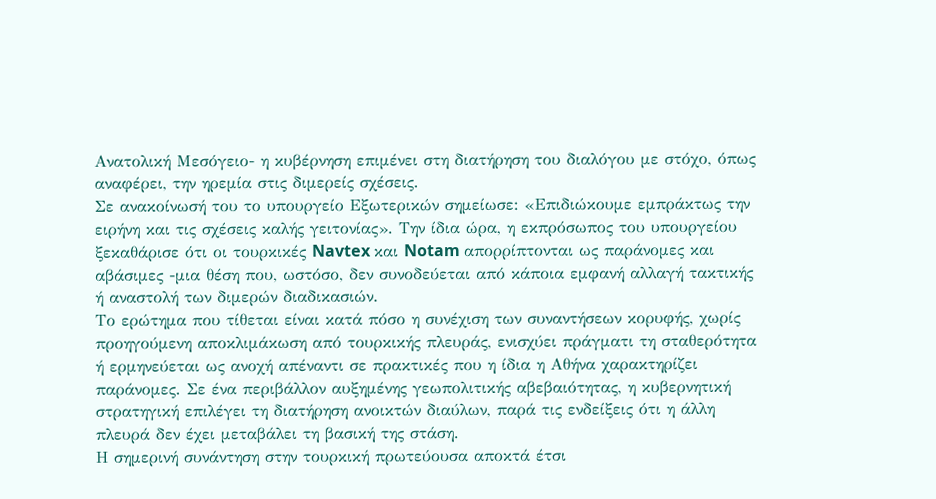Ανατολική Μεσόγειο- η κυβέρνηση επιμένει στη διατήρηση του διαλόγου με στόχο, όπως αναφέρει, την ηρεμία στις διμερείς σχέσεις.
Σε ανακοίνωσή του το υπουργείο Εξωτερικών σημείωσε: «Επιδιώκουμε εμπράκτως την ειρήνη και τις σχέσεις καλής γειτονίας». Την ίδια ώρα, η εκπρόσωπος του υπουργείου ξεκαθάρισε ότι οι τουρκικές Navtex και Notam απορρίπτονται ως παράνομες και αβάσιμες -μια θέση που, ωστόσο, δεν συνοδεύεται από κάποια εμφανή αλλαγή τακτικής ή αναστολή των διμερών διαδικασιών.
Το ερώτημα που τίθεται είναι κατά πόσο η συνέχιση των συναντήσεων κορυφής, χωρίς προηγούμενη αποκλιμάκωση από τουρκικής πλευράς, ενισχύει πράγματι τη σταθερότητα ή ερμηνεύεται ως ανοχή απέναντι σε πρακτικές που η ίδια η Αθήνα χαρακτηρίζει παράνομες. Σε ένα περιβάλλον αυξημένης γεωπολιτικής αβεβαιότητας, η κυβερνητική στρατηγική επιλέγει τη διατήρηση ανοικτών διαύλων, παρά τις ενδείξεις ότι η άλλη πλευρά δεν έχει μεταβάλει τη βασική της στάση.
Η σημερινή συνάντηση στην τουρκική πρωτεύουσα αποκτά έτσι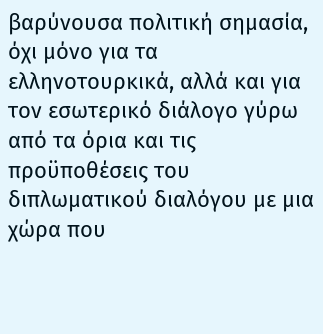βαρύνουσα πολιτική σημασία, όχι μόνο για τα ελληνοτουρκικά, αλλά και για τον εσωτερικό διάλογο γύρω από τα όρια και τις προϋποθέσεις του διπλωματικού διαλόγου με μια χώρα που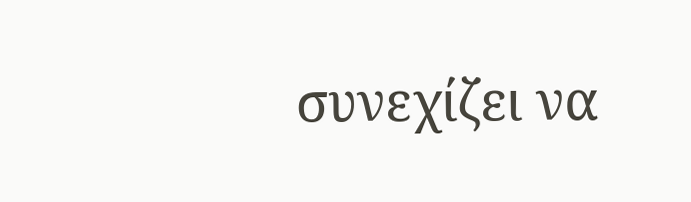συνεχίζει να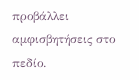προβάλλει αμφισβητήσεις στο πεδίο.